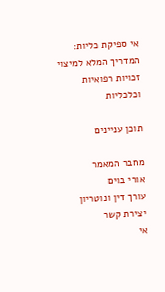אי ספיקת כליות: המדריך המלא למיצוי זכויות רפואיות וכלכליות

תוכן עניינים

מחבר המאמר
אורי בוים
עורך דין ונוטריון
יצירת קשר
אי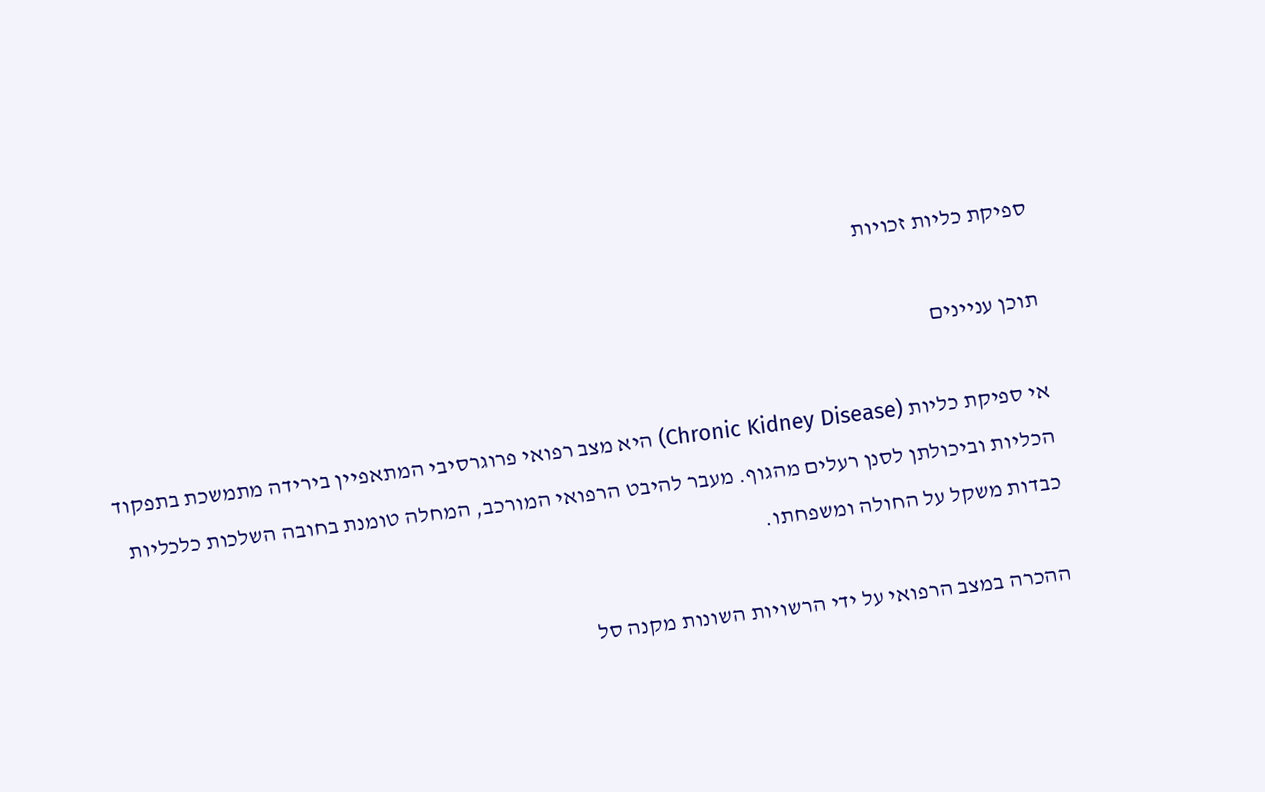ספיקת כליות זכויות

תוכן עניינים

אי ספיקת כליות (Chronic Kidney Disease) היא מצב רפואי פרוגרסיבי המתאפיין בירידה מתמשכת בתפקוד הכליות וביכולתן לסנן רעלים מהגוף. מעבר להיבט הרפואי המורכב, המחלה טומנת בחובה השלכות כלכליות כבדות משקל על החולה ומשפחתו.

ההכרה במצב הרפואי על ידי הרשויות השונות מקנה סל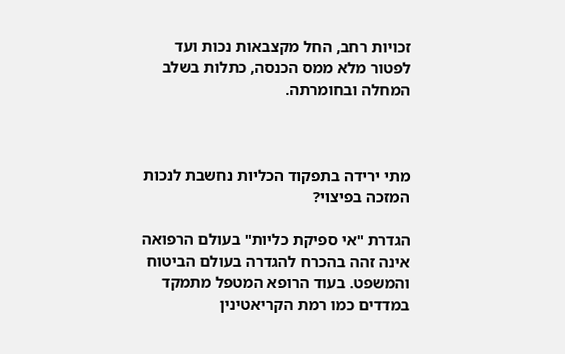זכויות רחב, החל מקצבאות נכות ועד לפטור מלא ממס הכנסה, כתלות בשלב המחלה ובחומרתה.



מתי ירידה בתפקוד הכליות נחשבת לנכות המזכה בפיצוי?

הגדרת "אי ספיקת כליות" בעולם הרפואה אינה זהה בהכרח להגדרה בעולם הביטוח והמשפט. בעוד הרופא המטפל מתמקד במדדים כמו רמת הקריאטינין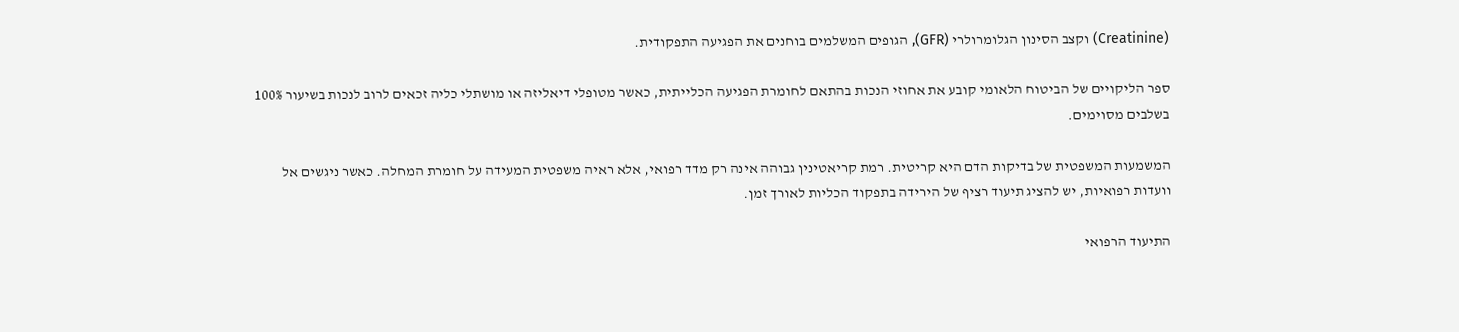(Creatinine) וקצב הסינון הגלומרולרי (GFR), הגופים המשלמים בוחנים את הפגיעה התפקודית.

ספר הליקויים של הביטוח הלאומי קובע את אחוזי הנכות בהתאם לחומרת הפגיעה הכלייתית, כאשר מטופלי דיאליזה או מושתלי כליה זכאים לרוב לנכות בשיעור 100% בשלבים מסוימים.

המשמעות המשפטית של בדיקות הדם היא קריטית. רמת קריאטינין גבוהה אינה רק מדד רפואי, אלא ראיה משפטית המעידה על חומרת המחלה. כאשר ניגשים אל וועדות רפואיות, יש להציג תיעוד רציף של הירידה בתפקוד הכליות לאורך זמן.

התיעוד הרפואי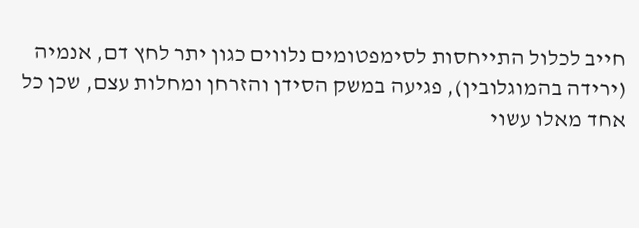חייב לכלול התייחסות לסימפטומים נלווים כגון יתר לחץ דם, אנמיה (ירידה בהמוגלובין), פגיעה במשק הסידן והזרחן ומחלות עצם, שכן כל אחד מאלו עשוי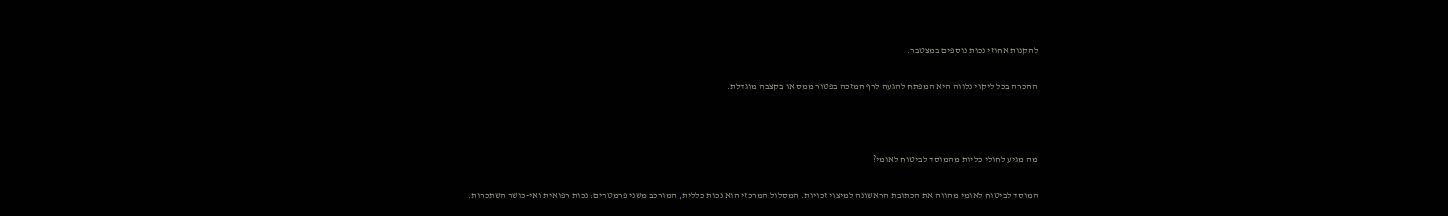להקנות אחוזי נכות נוספים במצטבר.

ההכרה בכל ליקוי נלווה היא המפתח להגעה לרף המזכה בפטור ממס או בקצבה מוגדלת.



מה מגיע לחולי כליות מהמוסד לביטוח לאומי?

המוסד לביטוח לאומי מהווה את הכתובת הראשונה למיצוי זכויות. המסלול המרכזי הוא נכות כללית, המורכב משני פרמטרים: נכות רפואית ואי-כושר השתכרות.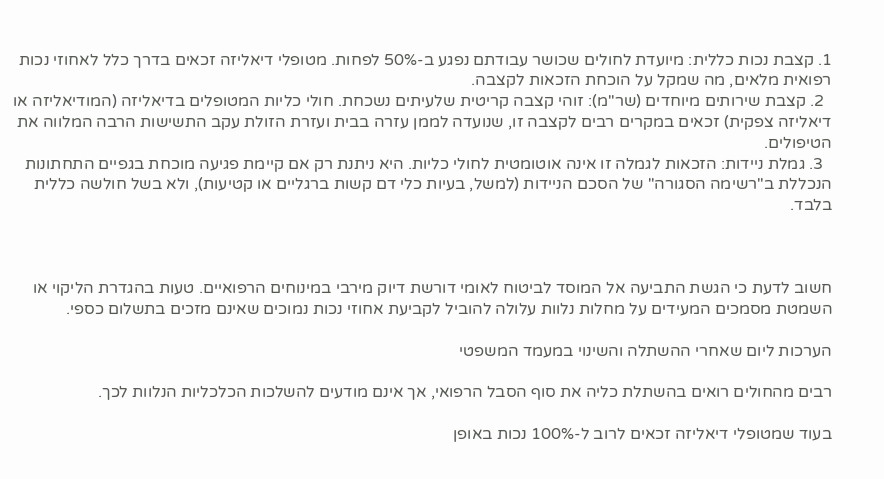1. קצבת נכות כללית: מיועדת לחולים שכושר עבודתם נפגע ב-50% לפחות. מטופלי דיאליזה זכאים בדרך כלל לאחוזי נכות רפואית מלאים, מה שמקל על הוכחת הזכאות לקצבה.
  2. קצבת שירותים מיוחדים (שר"מ): זוהי קצבה קריטית שלעיתים נשכחת. חולי כליות המטופלים בדיאליזה (המודיאליזה או דיאליזה צפקית) זכאים במקרים רבים לקצבה זו, שנועדה לממן עזרה בבית ועזרת הזולת עקב התשישות הרבה המלווה את הטיפולים.
  3. גמלת ניידות: הזכאות לגמלה זו אינה אוטומטית לחולי כליות. היא ניתנת רק אם קיימת פגיעה מוכחת בגפיים התחתונות הנכללת ב"רשימה הסגורה" של הסכם הניידות (למשל, בעיות כלי דם קשות ברגליים או קטיעות), ולא בשל חולשה כללית בלבד.



חשוב לדעת כי הגשת התביעה אל המוסד לביטוח לאומי דורשת דיוק מירבי במינוחים הרפואיים. טעות בהגדרת הליקוי או השמטת מסמכים המעידים על מחלות נלוות עלולה להוביל לקביעת אחוזי נכות נמוכים שאינם מזכים בתשלום כספי.

הערכות ליום שאחרי ההשתלה והשינוי במעמד המשפטי

רבים מהחולים רואים בהשתלת כליה את סוף הסבל הרפואי, אך אינם מודעים להשלכות הכלכליות הנלוות לכך.

בעוד שמטופלי דיאליזה זכאים לרוב ל-100% נכות באופן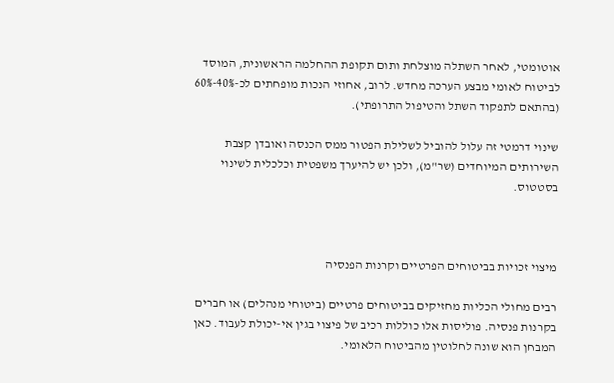אוטומטי, לאחר השתלה מוצלחת ותום תקופת ההחלמה הראשונית, המוסד לביטוח לאומי מבצע הערכה מחדש. לרוב, אחוזי הנכות מופחתים לכ-40%-60% (בהתאם לתפקוד השתל והטיפול התרופתי).

שינוי דרמטי זה עלול להוביל לשלילת הפטור ממס הכנסה ואובדן קצבת השירותים המיוחדים (שר"מ), ולכן יש להיערך משפטית וכלכלית לשינוי בסטטוס.



מיצוי זכויות בביטוחים הפרטיים וקרנות הפנסיה

רבים מחולי הכליות מחזיקים בביטוחים פרטיים (ביטוחי מנהלים) או חברים בקרנות פנסיה. פוליסות אלו כוללות רכיב של פיצוי בגין אי-יכולת לעבוד. כאן המבחן הוא שונה לחלוטין מהביטוח הלאומי.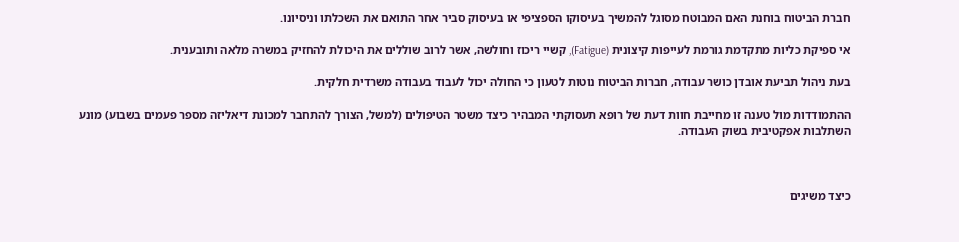חברת הביטוח בוחנת האם המבוטח מסוגל להמשיך בעיסוקו הספציפי או בעיסוק סביר אחר התואם את השכלתו וניסיונו.

אי ספיקת כליות מתקדמת גורמת לעייפות קיצונית (Fatigue), קשיי ריכוז וחולשה, אשר לרוב שוללים את היכולת להחזיק במשרה מלאה ותובענית.

בעת ניהול תביעת אובדן כושר עבודה, חברות הביטוח נוטות לטעון כי החולה יכול לעבוד בעבודה משרדית חלקית.

ההתמודדות מול טענה זו מחייבת חוות דעת של רופא תעסוקתי המבהיר כיצד משטר הטיפולים (למשל, הצורך להתחבר למכונת דיאליזה מספר פעמים בשבוע) מונע השתלבות אפקטיבית בשוק העבודה.



כיצד משיגים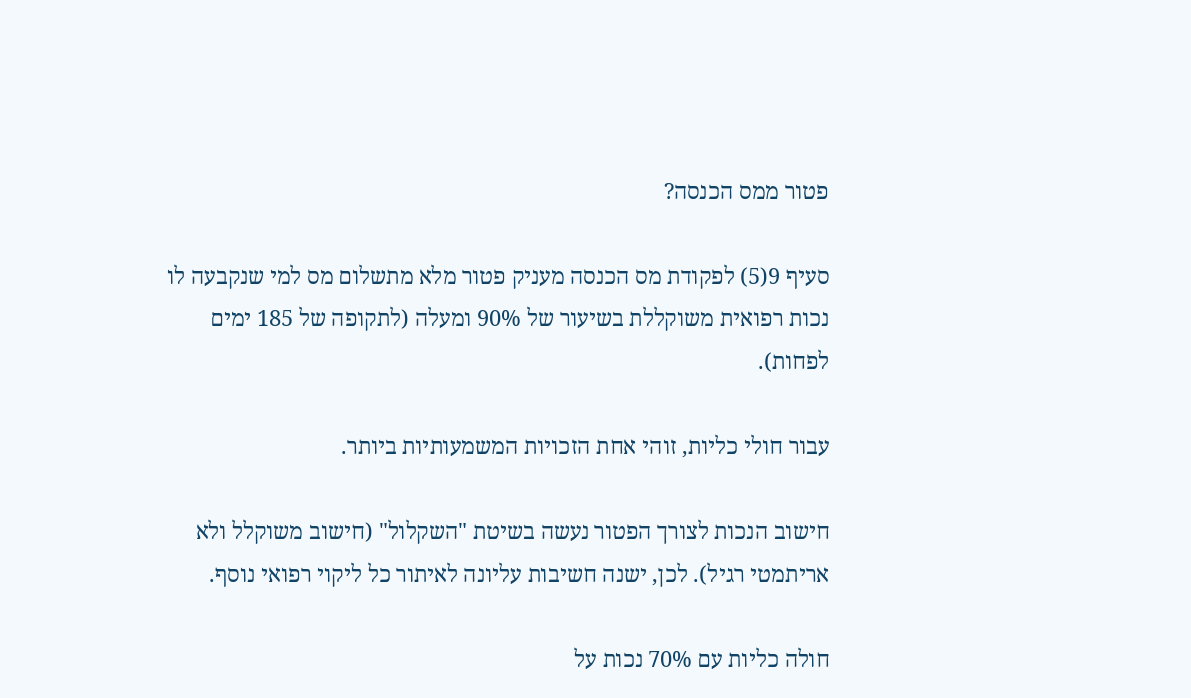פטור ממס הכנסה?

סעיף 9(5) לפקודת מס הכנסה מעניק פטור מלא מתשלום מס למי שנקבעה לו נכות רפואית משוקללת בשיעור של 90% ומעלה (לתקופה של 185 ימים לפחות).

עבור חולי כליות, זוהי אחת הזכויות המשמעותיות ביותר.

חישוב הנכות לצורך הפטור נעשה בשיטת "השקלול" (חישוב משוקלל ולא אריתמטי רגיל). לכן, ישנה חשיבות עליונה לאיתור כל ליקוי רפואי נוסף.

חולה כליות עם 70% נכות על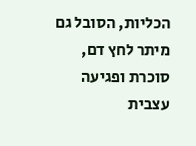הכליות, הסובל גם מיתר לחץ דם, סוכרת ופגיעה עצבית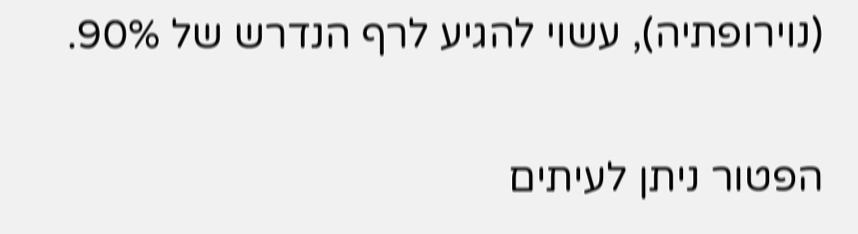(נוירופתיה), עשוי להגיע לרף הנדרש של 90%.

הפטור ניתן לעיתים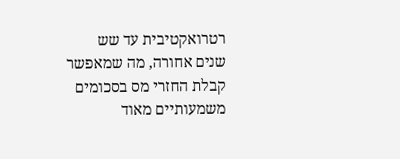רטרואקטיבית עד שש שנים אחורה, מה שמאפשר קבלת החזרי מס בסכומים משמעותיים מאוד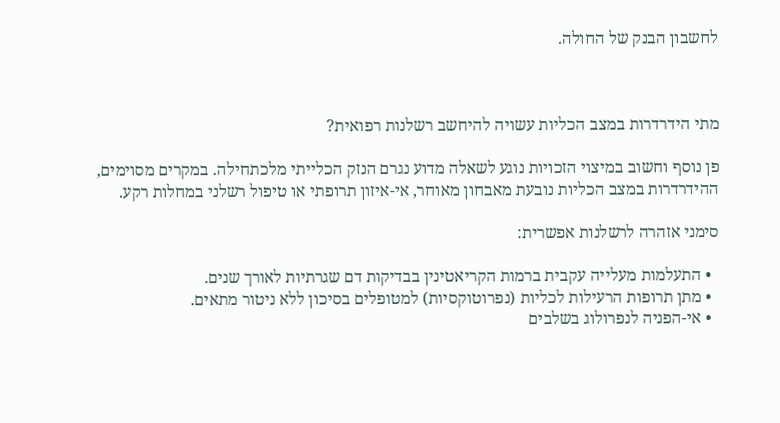לחשבון הבנק של החולה.



מתי הידרדרות במצב הכליות עשויה להיחשב רשלנות רפואית?

פן נוסף וחשוב במיצוי הזכויות נוגע לשאלה מדוע נגרם הנזק הכלייתי מלכתחילה. במקרים מסוימים, ההידרדרות במצב הכליות נובעת מאבחון מאוחר, אי-איזון תרופתי או טיפול רשלני במחלות רקע.

סימני אזהרה לרשלנות אפשרית:

  • התעלמות מעלייה עקבית ברמות הקריאטינין בבדיקות דם שגרתיות לאורך שנים.
  • מתן תרופות הרעילות לכליות (נפרוטוקסיות) למטופלים בסיכון ללא ניטור מתאים.
  • אי-הפניה לנפרולוג בשלבים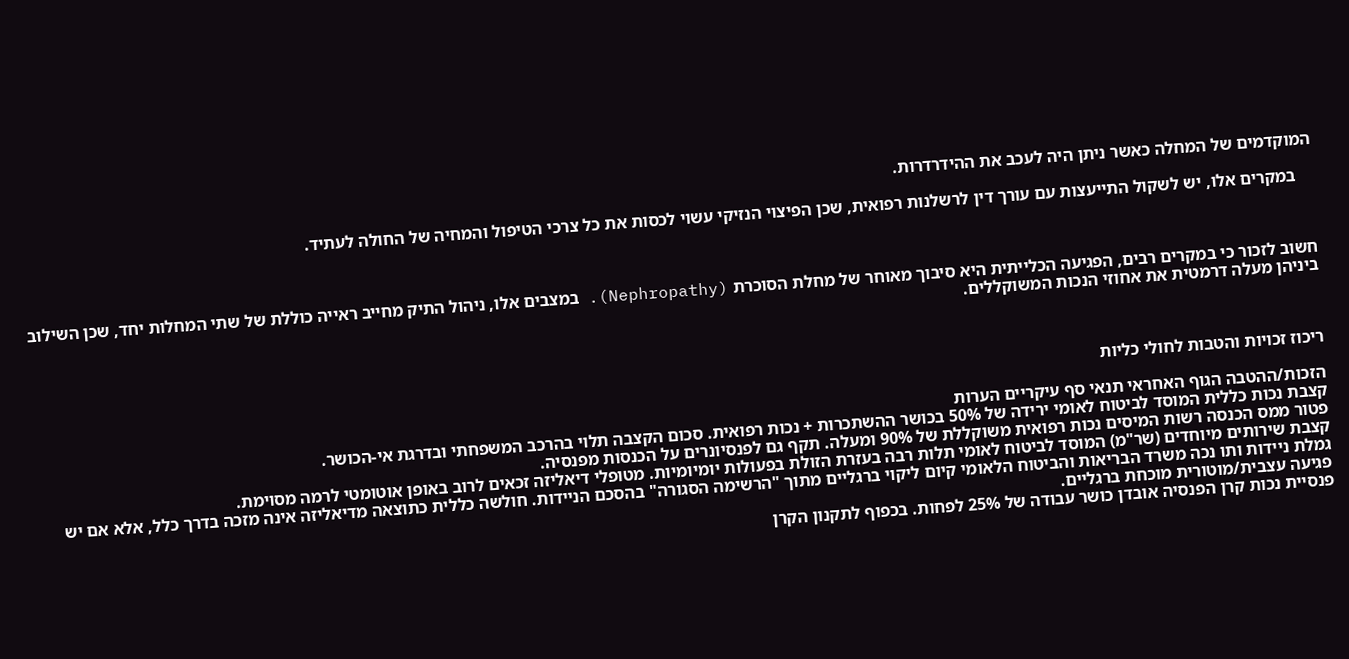המוקדמים של המחלה כאשר ניתן היה לעכב את ההידרדרות.

    במקרים אלו, יש לשקול התייעצות עם עורך דין לרשלנות רפואית, שכן הפיצוי הנזיקי עשוי לכסות את כל צרכי הטיפול והמחיה של החולה לעתיד.



חשוב לזכור כי במקרים רבים, הפגיעה הכלייתית היא סיבוך מאוחר של מחלת הסוכרת (Nephropathy). במצבים אלו, ניהול התיק מחייב ראייה כוללת של שתי המחלות יחד, שכן השילוב ביניהן מעלה דרמטית את אחוזי הנכות המשוקללים.



ריכוז זכויות והטבות לחולי כליות

הזכות/ההטבה הגוף האחראי תנאי סף עיקריים הערות
קצבת נכות כללית המוסד לביטוח לאומי ירידה של 50% בכושר ההשתכרות + נכות רפואית. סכום הקצבה תלוי בהרכב המשפחתי ובדרגת אי-הכושר.
פטור ממס הכנסה רשות המיסים נכות רפואית משוקללת של 90% ומעלה. תקף גם לפנסיונרים על הכנסות מפנסיה.
קצבת שירותים מיוחדים (שר"מ) המוסד לביטוח לאומי תלות רבה בעזרת הזולת בפעולות יומיומיות. מטופלי דיאליזה זכאים לרוב באופן אוטומטי לרמה מסוימת.
גמלת ניידות ותו נכה משרד הבריאות והביטוח הלאומי קיום ליקוי ברגליים מתוך "הרשימה הסגורה" בהסכם הניידות. חולשה כללית כתוצאה מדיאליזה אינה מזכה בדרך כלל, אלא אם יש פגיעה עצבית/מוטורית מוכחת ברגליים.
פנסיית נכות קרן הפנסיה אובדן כושר עבודה של 25% לפחות. בכפוף לתקנון הקרן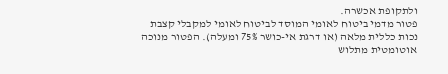ולתקופת אכשרה.
פטור מדמי ביטוח לאומי המוסד לביטוח לאומי למקבלי קצבת נכות כללית מלאה (או דרגת אי-כושר 75% ומעלה). הפטור מנוכה אוטומטית מתלוש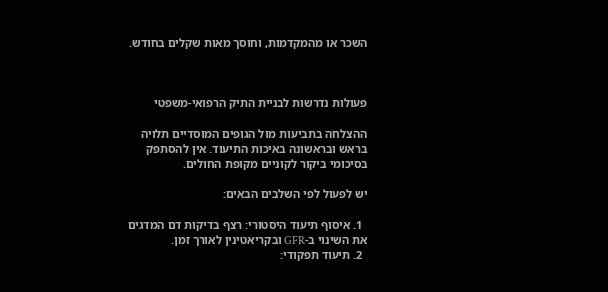השכר או מהמקדמות, וחוסך מאות שקלים בחודש.



פעולות נדרשות לבניית התיק הרפואי-משפטי

ההצלחה בתביעות מול הגופים המוסדיים תלויה בראש ובראשונה באיכות התיעוד. אין להסתפק בסיכומי ביקור לקוניים מקופת החולים.

יש לפעול לפי השלבים הבאים:

  1. איסוף תיעוד היסטורי: רצף בדיקות דם המדגים את השינוי ב-GFR ובקריאטינין לאורך זמן.
  2. תיעוד תפקודי: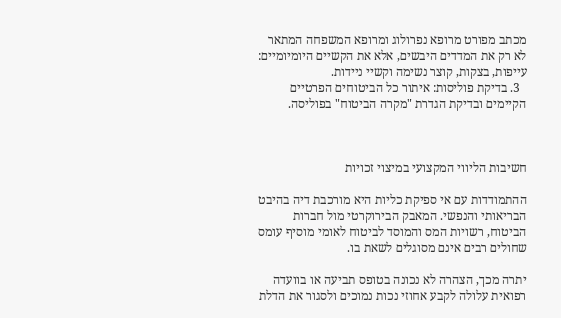מכתב מפורט מרופא נפרולוג ומרופא המשפחה המתאר לא רק את המדדים היבשים, אלא את הקשיים היומיומיים: עייפות, בצקות, קוצר נשימה וקשיי ניידות.
  3. בדיקת פוליסות: איתור כל הביטוחים הפרטיים הקיימים ובדיקת הגדרת "מקרה הביטוח" בפוליסה.



חשיבות הליווי המקצועי במיצוי זכויות

ההתמודדות עם אי ספיקת כליות היא מורכבת דיה בהיבט הבריאותי והנפשי. המאבק הבירוקרטי מול חברות הביטוח, רשויות המס והמוסד לביטוח לאומי מוסיף עומס שחולים רבים אינם מסוגלים לשאת בו.

יתרה מכך, הצהרה לא נכונה בטופס תביעה או בוועדה רפואית עלולה לקבע אחוזי נכות נמוכים ולסגור את הדלת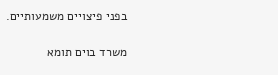בפני פיצויים משמעותיים.

משרד בוים תומא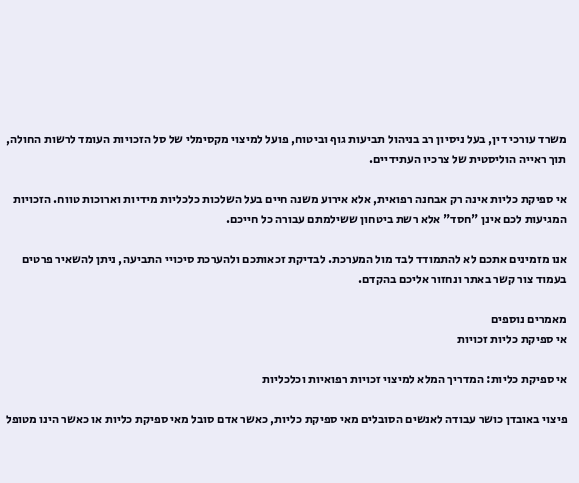משרד עורכי דין, בעל ניסיון רב בניהול תביעות גוף וביטוח, פועל למיצוי מקסימלי של סל הזכויות העומד לרשות החולה, תוך ראייה הוליסטית של צרכיו העתידיים.

אי ספיקת כליות אינה רק אבחנה רפואית, אלא אירוע משנה חיים בעל השלכות כלכליות מידיות וארוכות טווח. הזכויות המגיעות לכם אינן "חסד" אלא רשת ביטחון ששילמתם עבורה כל חייכם.

אנו מזמינים אתכם לא להתמודד לבד מול המערכת. לבדיקת זכאותכם ולהערכת סיכויי התביעה, ניתן להשאיר פרטים בעמוד צור קשר באתר ונחזור אליכם בהקדם.

מאמרים נוספים
אי ספיקת כליות זכויות

אי ספיקת כליות: המדריך המלא למיצוי זכויות רפואיות וכלכליות

פיצוי באובדן כושר עבודה לאנשים הסובלים מאי ספיקת כליות, כאשר אדם סובל מאי ספיקת כליות או כאשר הינו מטופל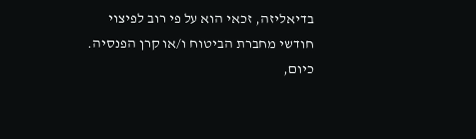בדיאליזה, זכאי הוא על פי רוב לפיצוי חודשי מחברת הביטוח ו/או קרן הפנסיה.
כיום,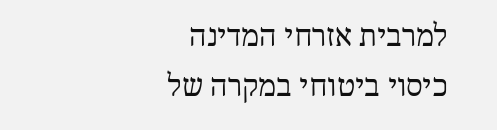למרבית אזרחי המדינה כיסוי ביטוחי במקרה של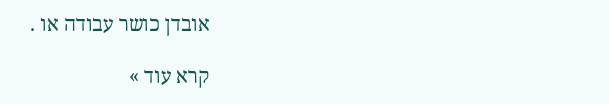אובדן כושר עבודה או .

קרא עוד »